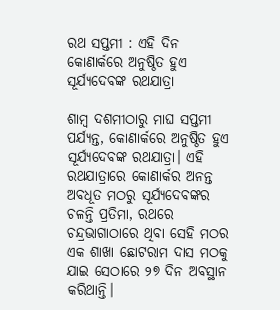ରଥ ସପ୍ତମୀ : ଏହି ଦିନ କୋଣାର୍କରେ ଅନୁଷ୍ଠିତ ହୁଏ ସୂର୍ଯ୍ୟଦେବଙ୍କ ରଥଯାତ୍ରା

ଶାମ୍ବ ଦଶମୀଠାରୁ ମାଘ ସପ୍ତମୀ ପର୍ଯ୍ୟନ୍ତ, କୋଣାର୍କରେ ଅନୁଷ୍ଠିତ ହୁଏ ସୂର୍ଯ୍ୟଦେବଙ୍କ ରଥଯାତ୍ରା। ଏହି ରଥଯାତ୍ରାରେ କୋଣାର୍କର ଅନନ୍ତ ଅବଧୂତ ମଠରୁ ସୂର୍ଯ୍ୟଦେବଙ୍କର ଚଳନ୍ତି ପ୍ରତିମା, ରଥରେ ଚନ୍ଦ୍ରଭାଗାଠାରେ ଥିବା ସେହି ମଠର ଏକ ଶାଖା ଛୋ‌ଟରାମ ଦାସ ମଠକୁ ଯାଇ ସେଠାରେ ୨୭ ଦିନ ଅବସ୍ଥାନ କରିଥାନ୍ତି।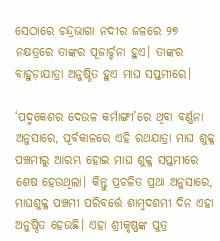ସେଠାରେ ଚନ୍ଦ୍ରଭାଗା ନଦୀର ଜଳରେ ୨୭ ନକ୍ଷତ୍ରରେ ତାଙ୍କର ପୂଜାର୍ଚ୍ଚନା ହୁଏ। ତାଙ୍କର ବାହୁଡ଼ାଯାତ୍ରା ଅନୁଷ୍ଠିତ ହୁଏ ମାଘ ସପ୍ତମୀରେ।

‘ପଦ୍ମକେଶର ଦେଉଳ କର୍ମାଙ୍ଗୀ’ରେ ଥିବା ବର୍ଣ୍ଣନା ଅନୁସାରେ, ପୂର୍ବକାଳରେ ଏହି ରଥଯାତ୍ରା ମାଘ ଶୁକ୍ଳ ପଞ୍ଚମୀରୁ ଆରମ୍ଭ ହୋଇ ମାଘ ଶୁକ୍ଳ ସପ୍ତମୀରେ ଶେଷ ହେଉଥିଲା। କିନ୍ତୁ ପ୍ରଚଳିତ ପ୍ରଥା ଅନୁସାରେ, ମାଘଶୁକ୍ଳ ପଞ୍ଚମୀ ପରିବର୍ତ୍ତେ ଶାମ୍ବଦଶମୀ ଦିନ ଏହା ଅନୁଷ୍ଠିତ ହେଉଛି। ଏହା ଶ୍ରୀକୃଷ୍ଣଙ୍କ ପୁତ୍ର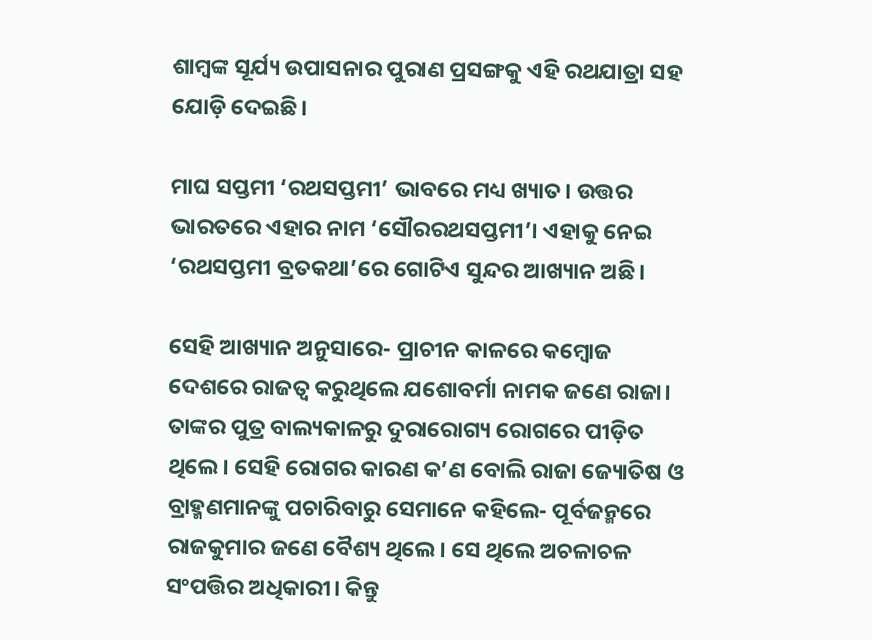ଶାମ୍ବଙ୍କ ସୂର୍ଯ୍ୟ ଉପାସନାର ପୁରାଣ ପ୍ରସଙ୍ଗକୁ ଏହି ରଥଯାତ୍ରା ସହ ଯୋଡ଼ି ଦେଇଛି।

ମାଘ ସପ୍ତମୀ ‘ରଥସପ୍ତମୀ’ ଭାବରେ ମଧ୍ୟ ଖ୍ୟାତ। ଉତ୍ତର ଭାରତରେ ଏହାର ନାମ ‘ସୌରରଥସପ୍ତମୀ’। ଏହାକୁ ନେଇ ‘ରଥସପ୍ତମୀ ବ୍ରତକଥା’ରେ ଗୋଟିଏ ସୁନ୍ଦର ଆଖ୍ୟାନ ଅଛି।

ସେହି ଆଖ୍ୟାନ ଅନୁସାରେ- ପ୍ରାଚୀନ କାଳରେ କମ୍ବୋଜ ଦେଶରେ ରାଜତ୍ୱ କରୁଥିଲେ ଯଶୋବର୍ମା ନାମକ ଜଣେ ରାଜା। ତାଙ୍କର ପୁତ୍ର ବାଲ୍ୟକାଳରୁ ଦୁରାରୋଗ୍ୟ ରୋଗରେ ପୀଡ଼ିତ ଥିଲେ। ସେହି ରୋଗର କାରଣ କ’ଣ ବୋଲି ରାଜା ଜ୍ୟୋତିଷ ଓ ବ୍ରାହ୍ମଣମାନଙ୍କୁ ପଚାରିବାରୁ ସେମାନେ କହିଲେ- ପୂର୍ବଜନ୍ମରେ ରାଜକୁମାର ଜଣେ ବୈଶ୍ୟ ଥିଲେ। ସେ ଥିଲେ ଅଚଳାଚଳ ସଂପତ୍ତିର ଅଧିକାରୀ। କିନ୍ତୁ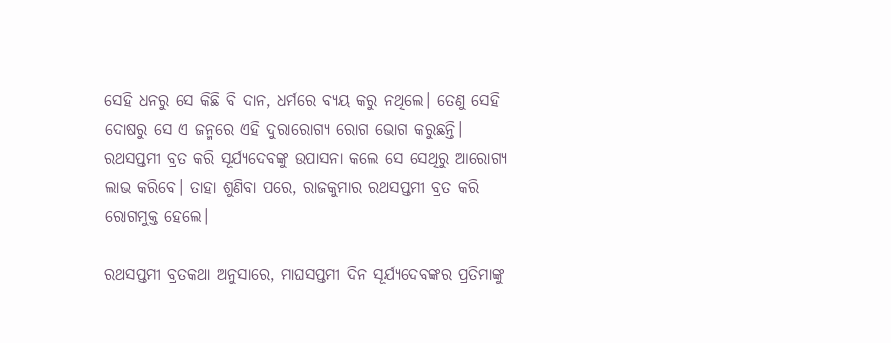ସେହି ଧନରୁ ସେ କିଛି ବି ଦାନ, ଧର୍ମରେ ବ୍ୟୟ କରୁ ନଥିଲେ। ତେଣୁ ସେହି ଦୋଷରୁ ସେ ଏ ଜନ୍ମରେ ଏହି ଦୁରାରୋଗ୍ୟ ରୋଗ ଭୋଗ କରୁଛନ୍ତି। ରଥସପ୍ତମୀ ବ୍ରତ କରି ସୂର୍ଯ୍ୟଦେବଙ୍କୁ ଉପାସନା କଲେ ସେ ସେଥିରୁ ଆରୋଗ୍ୟ ଲାଭ କରିବେ। ତାହା ଶୁଣିବା ପରେ, ରାଜକୁମାର ରଥସପ୍ତମୀ ବ୍ରତ କରି ରୋଗମୁକ୍ତ ହେଲେ।

ରଥସପ୍ତମୀ ବ୍ରତକଥା ଅନୁସାରେ, ମାଘସପ୍ତମୀ ଦିନ ସୂର୍ଯ୍ୟଦେବଙ୍କର ପ୍ରତିମାଙ୍କୁ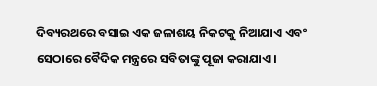ଦିବ୍ୟରଥରେ ବସାଇ ଏକ ଜଳାଶୟ ନିକଟକୁ ନିଆଯାଏ ଏବଂ ସେଠାରେ ବୈଦିକ ମନ୍ତ୍ରରେ ସବିତାଙ୍କୁ ପୂଜା କରାଯାଏ।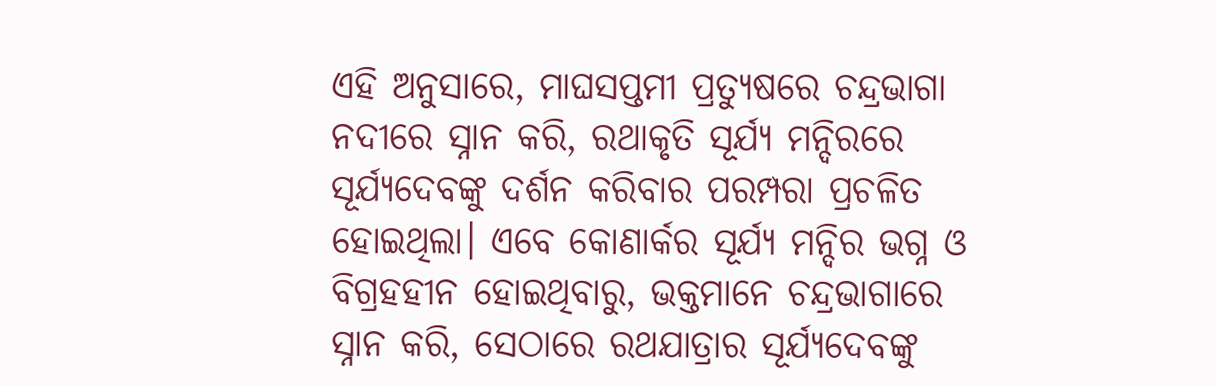ଏହି ଅନୁସାରେ, ମାଘସପ୍ତମୀ ପ୍ରତ୍ୟୁଷରେ ଚନ୍ଦ୍ରଭାଗା ନଦୀରେ ସ୍ନାନ କରି, ରଥାକୃତି ସୂର୍ଯ୍ୟ ମନ୍ଦିରରେ ସୂର୍ଯ୍ୟଦେବଙ୍କୁ ଦର୍ଶନ କରିବାର ପରମ୍ପରା ପ୍ରଚଳିତ ହୋଇଥିଲା। ଏବେ କୋଣାର୍କର ସୂର୍ଯ୍ୟ ମନ୍ଦିର ଭଗ୍ନ ଓ ବିଗ୍ରହହୀନ ହୋଇଥିବାରୁ, ଭକ୍ତମାନେ ଚନ୍ଦ୍ରଭାଗାରେ ସ୍ନାନ କରି, ସେଠାରେ ରଥଯାତ୍ରାର ସୂର୍ଯ୍ୟଦେବଙ୍କୁ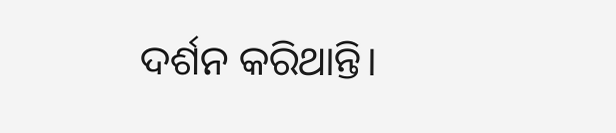ଦର୍ଶନ କରିଥାନ୍ତି।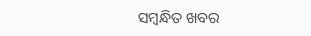ସମ୍ବନ୍ଧିତ ଖବର